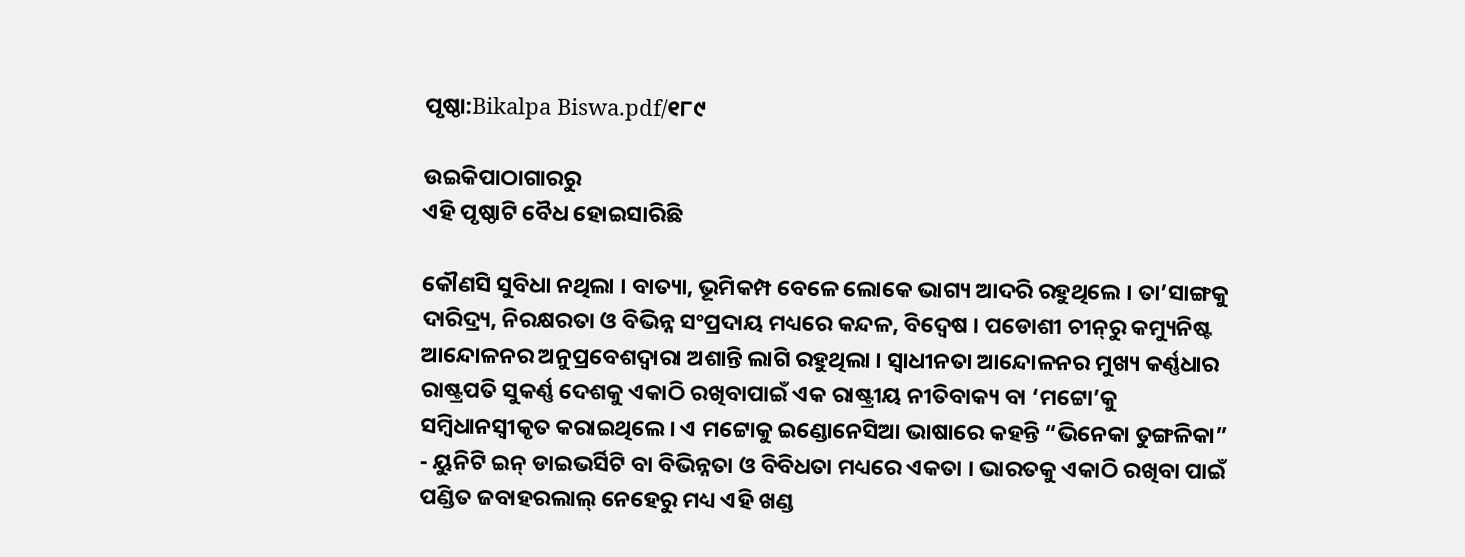ପୃଷ୍ଠା:Bikalpa Biswa.pdf/୧୮୯

ଉଇକିପାଠାଗାର‌ରୁ
ଏହି ପୃଷ୍ଠାଟି ବୈଧ ହୋଇସାରିଛି

କୌଣସି ସୁବିଧା ନଥିଲା । ବାତ୍ୟା, ଭୂମିକମ୍ପ ବେଳେ ଲୋକେ ଭାଗ୍ୟ ଆଦରି ରହୁଥିଲେ । ତା’ସାଙ୍ଗକୁ ଦାରିଦ୍ର୍ୟ, ନିରକ୍ଷରତା ଓ ବିଭିନ୍ନ ସଂପ୍ରଦାୟ ମଧ୍ୟରେ କନ୍ଦଳ, ବିଦ୍ୱେଷ । ପଡୋଶୀ ଚୀନ୍‌ରୁ କମ୍ୟୁନିଷ୍ଟ ଆନ୍ଦୋଳନର ଅନୁପ୍ରବେଶଦ୍ୱାରା ଅଶାନ୍ତି ଲାଗି ରହୁଥିଲା । ସ୍ୱାଧୀନତା ଆନ୍ଦୋଳନର ମୁଖ୍ୟ କର୍ଣ୍ଣଧାର ରାଷ୍ଟ୍ରପତି ସୁକର୍ଣ୍ଣ ଦେଶକୁ ଏକାଠି ରଖିବାପାଇଁ ଏକ ରାଷ୍ଟ୍ରୀୟ ନୀତିବାକ୍ୟ ବା ‘ମଟ୍ଟୋ’କୁ ସମ୍ବିଧାନସ୍ୱୀକୃତ କରାଇଥିଲେ । ଏ ମଟ୍ଟୋକୁ ଇଣ୍ଡୋନେସିଆ ଭାଷାରେ କହନ୍ତି “ଭିନେକା ତୁଙ୍ଗଳିକା” - ୟୁନିଟି ଇନ୍ ଡାଇଭର୍ସିଟି ବା ବିଭିନ୍ନତା ଓ ବିବିଧତା ମଧ୍ୟରେ ଏକତା । ଭାରତକୁ ଏକାଠି ରଖିବା ପାଇଁ ପଣ୍ଡିତ ଜବାହରଲାଲ୍ ନେହେରୁ ମଧ୍ୟ ଏହି ଖଣ୍ଡ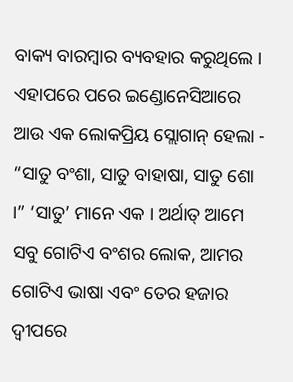ବାକ୍ୟ ବାରମ୍ବାର ବ୍ୟବହାର କରୁଥିଲେ । ଏହାପରେ ପରେ ଇଣ୍ଡୋନେସିଆରେ ଆଉ ଏକ ଲୋକପ୍ରିୟ ସ୍ଲୋଗାନ୍ ହେଲା - “ସାତୁ ବଂଶା, ସାତୁ ବାହାଷା, ସାତୁ ଶୋ ।” ‘ସାତୁ’ ମାନେ ଏକ । ଅର୍ଥାତ୍ ଆମେ ସବୁ ଗୋଟିଏ ବଂଶର ଲୋକ, ଆମର ଗୋଟିଏ ଭାଷା ଏବଂ ତେର ହଜାର ଦ୍ୱୀପରେ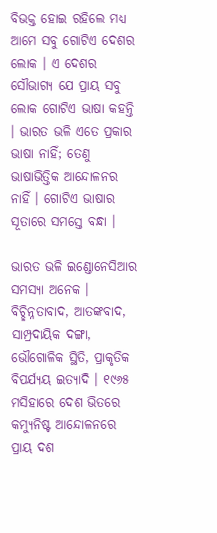ବିଭକ୍ତ ହୋଇ ରହିଲେ ମଧ୍ୟ ଆମେ ସବୁ ଗୋଟିଏ ଦେଶର ଲୋକ । ଏ ଦେଶର ସୌଭାଗ୍ୟ ଯେ ପ୍ରାୟ ସବୁ ଲୋକ ଗୋଟିଏ ଭାଷା କହନ୍ତି । ଭାରତ ଭଳି ଏତେ ପ୍ରକାର ଭାଷା ନାହିଁ; ତେଣୁ ଭାଷାଭିତ୍ତିକ ଆନ୍ଦୋଳନର ନାହିଁ । ଗୋଟିଏ ଭାଷାର ସୂତାରେ ସମସ୍ତେ ବନ୍ଧା ।

ଭାରତ ଭଳି ଇଣ୍ଡୋନେସିଆର ସମସ୍ୟା ଅନେକ । ବିଚ୍ଛିନ୍ନତାବାଦ, ଆତଙ୍କବାଦ, ସାମ୍ପ୍ରଦାୟିକ ଦଙ୍ଗା, ଭୌଗୋଳିକ ସ୍ଥିତି, ପ୍ରାକୃତିକ ବିପର୍ଯ୍ୟୟ ଇତ୍ୟାଦି । ୧୯୬୫ ମସିହାରେ ଦେଶ ଭିତରେ କମ୍ୟୁନିଷ୍ଟ ଆନ୍ଦୋଳନରେ ପ୍ରାୟ ଦଶ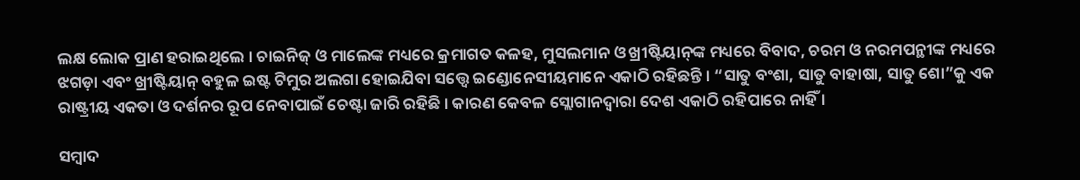ଲକ୍ଷ ଲୋକ ପ୍ରାଣ ହରାଇଥିଲେ । ଚାଇନିଜ୍ ଓ ମାଲେଙ୍କ ମଧ୍ୟରେ କ୍ରମାଗତ କଳହ, ମୁସଲମାନ ଓ ଖ୍ରୀଷ୍ଟିୟାନ୍‌ଙ୍କ ମଧ୍ୟରେ ବିବାଦ, ଚରମ ଓ ନରମପନ୍ଥୀଙ୍କ ମଧ୍ୟରେ ଝଗଡ଼ା ଏବଂ ଖ୍ରୀଷ୍ଟିୟାନ୍ ବହୁଳ ଇଷ୍ଟ ଟିମୁର ଅଲଗା ହୋଇଯିବା ସତ୍ତ୍ୱେ ଇଣ୍ଡୋନେସୀୟମାନେ ଏକାଠି ରହିଛନ୍ତି । “ସାତୁ ବଂଶା, ସାତୁ ବାହାଷା, ସାତୁ ଶୋ”କୁ ଏକ ରାଷ୍ଟ୍ରୀୟ ଏକତା ଓ ଦର୍ଶନର ରୂପ ନେବାପାଇଁ ଚେଷ୍ଟା ଜାରି ରହିଛି । କାରଣ କେବଳ ସ୍ଲୋଗାନଦ୍ୱାରା ଦେଶ ଏକାଠି ରହିପାରେ ନାହିଁ ।

ସମ୍ବାଦ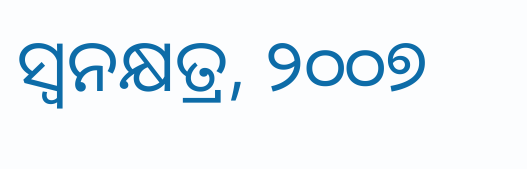ସ୍ୱନକ୍ଷତ୍ର, ୨୦୦୭